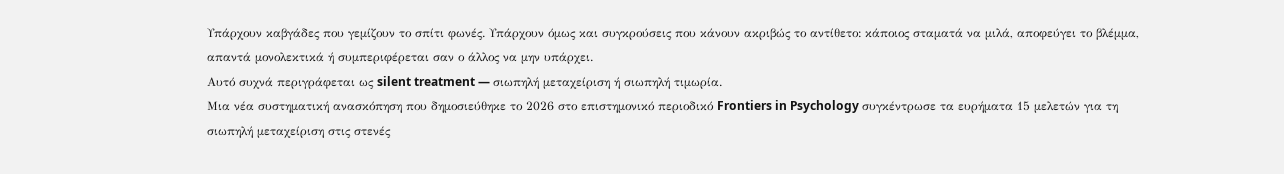Υπάρχουν καβγάδες που γεμίζουν το σπίτι φωνές. Υπάρχουν όμως και συγκρούσεις που κάνουν ακριβώς το αντίθετο: κάποιος σταματά να μιλά, αποφεύγει το βλέμμα, απαντά μονολεκτικά ή συμπεριφέρεται σαν ο άλλος να μην υπάρχει.
Αυτό συχνά περιγράφεται ως silent treatment — σιωπηλή μεταχείριση ή σιωπηλή τιμωρία.
Μια νέα συστηματική ανασκόπηση που δημοσιεύθηκε το 2026 στο επιστημονικό περιοδικό Frontiers in Psychology συγκέντρωσε τα ευρήματα 15 μελετών για τη σιωπηλή μεταχείριση στις στενές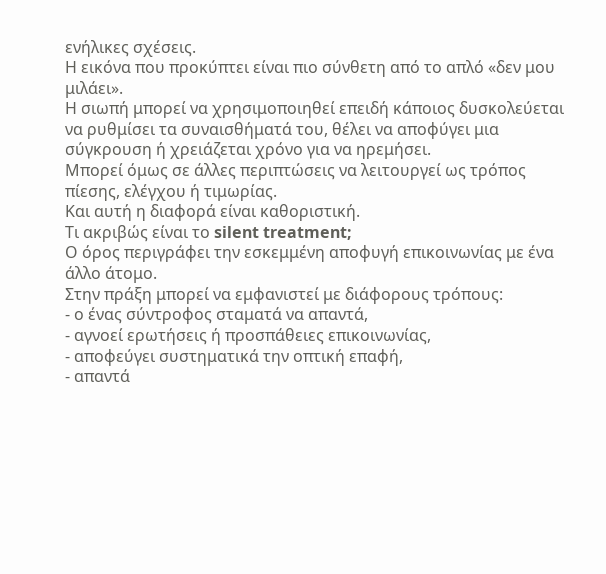ενήλικες σχέσεις.
Η εικόνα που προκύπτει είναι πιο σύνθετη από το απλό «δεν μου μιλάει».
Η σιωπή μπορεί να χρησιμοποιηθεί επειδή κάποιος δυσκολεύεται να ρυθμίσει τα συναισθήματά του, θέλει να αποφύγει μια σύγκρουση ή χρειάζεται χρόνο για να ηρεμήσει.
Μπορεί όμως σε άλλες περιπτώσεις να λειτουργεί ως τρόπος πίεσης, ελέγχου ή τιμωρίας.
Και αυτή η διαφορά είναι καθοριστική.
Τι ακριβώς είναι το silent treatment;
Ο όρος περιγράφει την εσκεμμένη αποφυγή επικοινωνίας με ένα άλλο άτομο.
Στην πράξη μπορεί να εμφανιστεί με διάφορους τρόπους:
- ο ένας σύντροφος σταματά να απαντά,
- αγνοεί ερωτήσεις ή προσπάθειες επικοινωνίας,
- αποφεύγει συστηματικά την οπτική επαφή,
- απαντά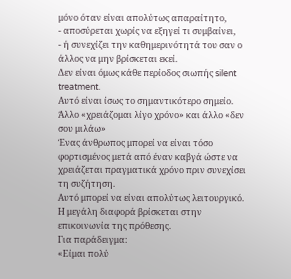μόνο όταν είναι απολύτως απαραίτητο,
- αποσύρεται χωρίς να εξηγεί τι συμβαίνει,
- ή συνεχίζει την καθημερινότητά του σαν ο άλλος να μην βρίσκεται εκεί.
Δεν είναι όμως κάθε περίοδος σιωπής silent treatment.
Αυτό είναι ίσως το σημαντικότερο σημείο.
Άλλο «χρειάζομαι λίγο χρόνο» και άλλο «δεν σου μιλάω»
Ένας άνθρωπος μπορεί να είναι τόσο φορτισμένος μετά από έναν καβγά ώστε να χρειάζεται πραγματικά χρόνο πριν συνεχίσει τη συζήτηση.
Αυτό μπορεί να είναι απολύτως λειτουργικό.
Η μεγάλη διαφορά βρίσκεται στην επικοινωνία της πρόθεσης.
Για παράδειγμα:
«Είμαι πολύ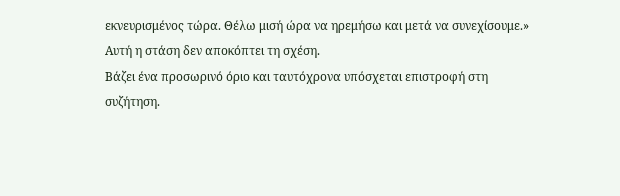εκνευρισμένος τώρα. Θέλω μισή ώρα να ηρεμήσω και μετά να συνεχίσουμε.»
Αυτή η στάση δεν αποκόπτει τη σχέση.
Βάζει ένα προσωρινό όριο και ταυτόχρονα υπόσχεται επιστροφή στη συζήτηση.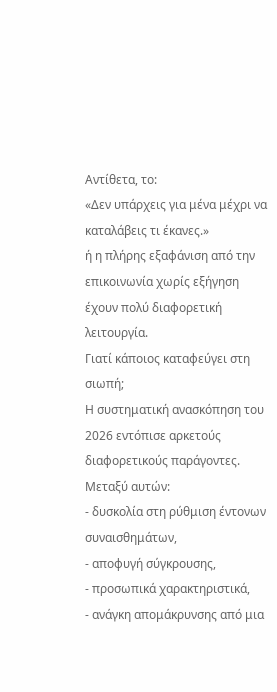Αντίθετα, το:
«Δεν υπάρχεις για μένα μέχρι να καταλάβεις τι έκανες.»
ή η πλήρης εξαφάνιση από την επικοινωνία χωρίς εξήγηση έχουν πολύ διαφορετική λειτουργία.
Γιατί κάποιος καταφεύγει στη σιωπή;
Η συστηματική ανασκόπηση του 2026 εντόπισε αρκετούς διαφορετικούς παράγοντες.
Μεταξύ αυτών:
- δυσκολία στη ρύθμιση έντονων συναισθημάτων,
- αποφυγή σύγκρουσης,
- προσωπικά χαρακτηριστικά,
- ανάγκη απομάκρυνσης από μια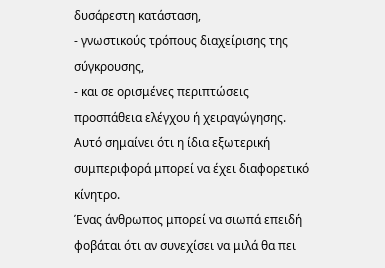δυσάρεστη κατάσταση,
- γνωστικούς τρόπους διαχείρισης της σύγκρουσης,
- και σε ορισμένες περιπτώσεις προσπάθεια ελέγχου ή χειραγώγησης.
Αυτό σημαίνει ότι η ίδια εξωτερική συμπεριφορά μπορεί να έχει διαφορετικό κίνητρο.
Ένας άνθρωπος μπορεί να σιωπά επειδή φοβάται ότι αν συνεχίσει να μιλά θα πει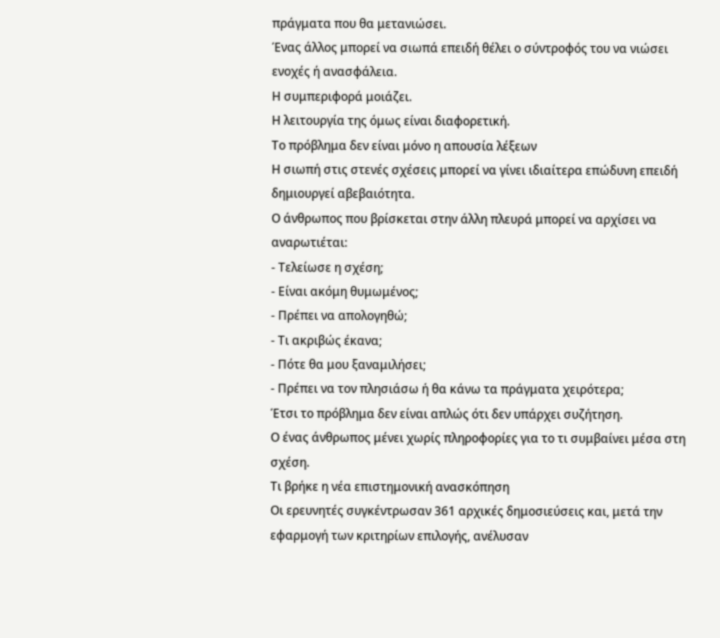πράγματα που θα μετανιώσει.
Ένας άλλος μπορεί να σιωπά επειδή θέλει ο σύντροφός του να νιώσει ενοχές ή ανασφάλεια.
Η συμπεριφορά μοιάζει.
Η λειτουργία της όμως είναι διαφορετική.
Το πρόβλημα δεν είναι μόνο η απουσία λέξεων
Η σιωπή στις στενές σχέσεις μπορεί να γίνει ιδιαίτερα επώδυνη επειδή δημιουργεί αβεβαιότητα.
Ο άνθρωπος που βρίσκεται στην άλλη πλευρά μπορεί να αρχίσει να αναρωτιέται:
- Τελείωσε η σχέση;
- Είναι ακόμη θυμωμένος;
- Πρέπει να απολογηθώ;
- Τι ακριβώς έκανα;
- Πότε θα μου ξαναμιλήσει;
- Πρέπει να τον πλησιάσω ή θα κάνω τα πράγματα χειρότερα;
Έτσι το πρόβλημα δεν είναι απλώς ότι δεν υπάρχει συζήτηση.
Ο ένας άνθρωπος μένει χωρίς πληροφορίες για το τι συμβαίνει μέσα στη σχέση.
Τι βρήκε η νέα επιστημονική ανασκόπηση
Οι ερευνητές συγκέντρωσαν 361 αρχικές δημοσιεύσεις και, μετά την εφαρμογή των κριτηρίων επιλογής, ανέλυσαν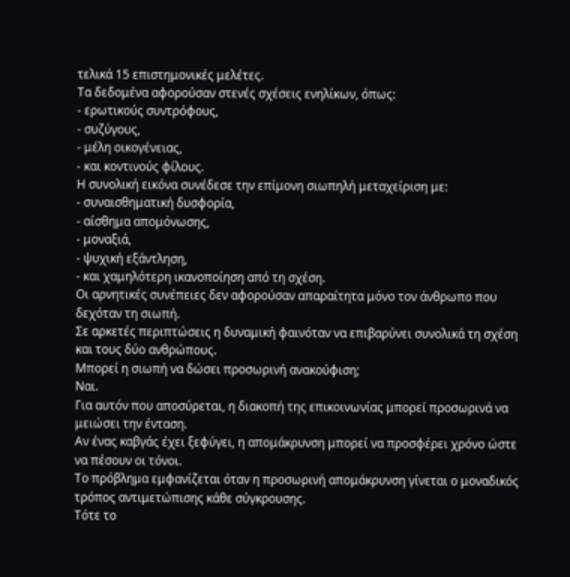τελικά 15 επιστημονικές μελέτες.
Τα δεδομένα αφορούσαν στενές σχέσεις ενηλίκων, όπως:
- ερωτικούς συντρόφους,
- συζύγους,
- μέλη οικογένειας,
- και κοντινούς φίλους.
Η συνολική εικόνα συνέδεσε την επίμονη σιωπηλή μεταχείριση με:
- συναισθηματική δυσφορία,
- αίσθημα απομόνωσης,
- μοναξιά,
- ψυχική εξάντληση,
- και χαμηλότερη ικανοποίηση από τη σχέση.
Οι αρνητικές συνέπειες δεν αφορούσαν απαραίτητα μόνο τον άνθρωπο που δεχόταν τη σιωπή.
Σε αρκετές περιπτώσεις η δυναμική φαινόταν να επιβαρύνει συνολικά τη σχέση και τους δύο ανθρώπους.
Μπορεί η σιωπή να δώσει προσωρινή ανακούφιση;
Ναι.
Για αυτόν που αποσύρεται, η διακοπή της επικοινωνίας μπορεί προσωρινά να μειώσει την ένταση.
Αν ένας καβγάς έχει ξεφύγει, η απομάκρυνση μπορεί να προσφέρει χρόνο ώστε να πέσουν οι τόνοι.
Το πρόβλημα εμφανίζεται όταν η προσωρινή απομάκρυνση γίνεται ο μοναδικός τρόπος αντιμετώπισης κάθε σύγκρουσης.
Τότε το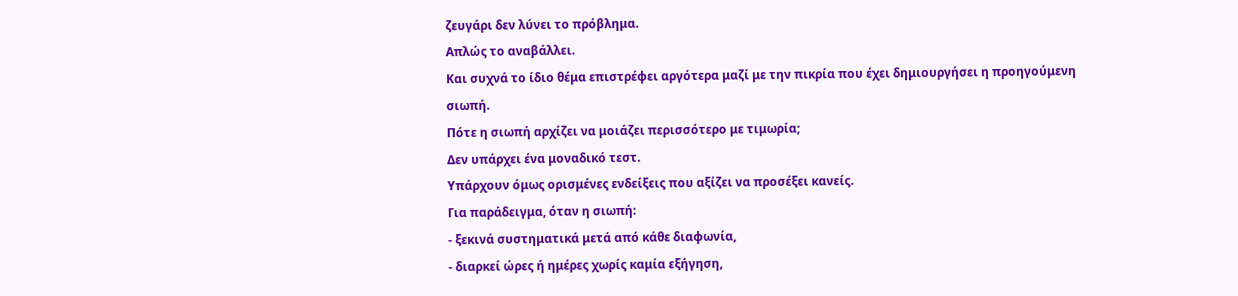ζευγάρι δεν λύνει το πρόβλημα.
Απλώς το αναβάλλει.
Και συχνά το ίδιο θέμα επιστρέφει αργότερα μαζί με την πικρία που έχει δημιουργήσει η προηγούμενη σιωπή.
Πότε η σιωπή αρχίζει να μοιάζει περισσότερο με τιμωρία;
Δεν υπάρχει ένα μοναδικό τεστ.
Υπάρχουν όμως ορισμένες ενδείξεις που αξίζει να προσέξει κανείς.
Για παράδειγμα, όταν η σιωπή:
- ξεκινά συστηματικά μετά από κάθε διαφωνία,
- διαρκεί ώρες ή ημέρες χωρίς καμία εξήγηση,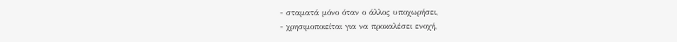- σταματά μόνο όταν ο άλλος υποχωρήσει,
- χρησιμοποιείται για να προκαλέσει ενοχή,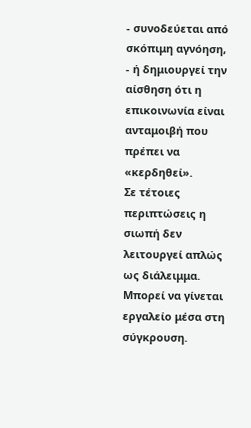- συνοδεύεται από σκόπιμη αγνόηση,
- ή δημιουργεί την αίσθηση ότι η επικοινωνία είναι ανταμοιβή που πρέπει να «κερδηθεί».
Σε τέτοιες περιπτώσεις η σιωπή δεν λειτουργεί απλώς ως διάλειμμα.
Μπορεί να γίνεται εργαλείο μέσα στη σύγκρουση.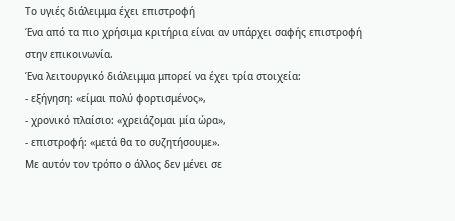Το υγιές διάλειμμα έχει επιστροφή
Ένα από τα πιο χρήσιμα κριτήρια είναι αν υπάρχει σαφής επιστροφή στην επικοινωνία.
Ένα λειτουργικό διάλειμμα μπορεί να έχει τρία στοιχεία:
- εξήγηση: «είμαι πολύ φορτισμένος»,
- χρονικό πλαίσιο: «χρειάζομαι μία ώρα»,
- επιστροφή: «μετά θα το συζητήσουμε».
Με αυτόν τον τρόπο ο άλλος δεν μένει σε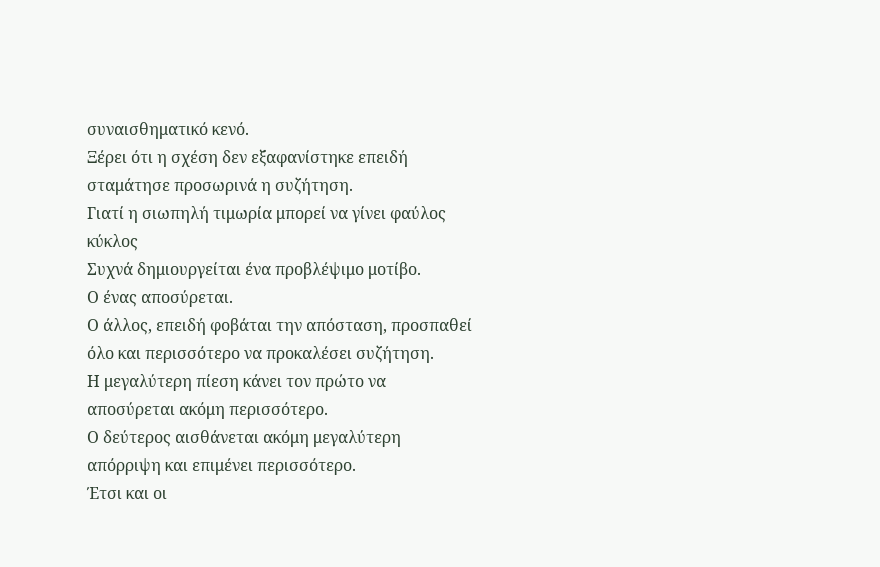συναισθηματικό κενό.
Ξέρει ότι η σχέση δεν εξαφανίστηκε επειδή σταμάτησε προσωρινά η συζήτηση.
Γιατί η σιωπηλή τιμωρία μπορεί να γίνει φαύλος κύκλος
Συχνά δημιουργείται ένα προβλέψιμο μοτίβο.
Ο ένας αποσύρεται.
Ο άλλος, επειδή φοβάται την απόσταση, προσπαθεί όλο και περισσότερο να προκαλέσει συζήτηση.
Η μεγαλύτερη πίεση κάνει τον πρώτο να αποσύρεται ακόμη περισσότερο.
Ο δεύτερος αισθάνεται ακόμη μεγαλύτερη απόρριψη και επιμένει περισσότερο.
Έτσι και οι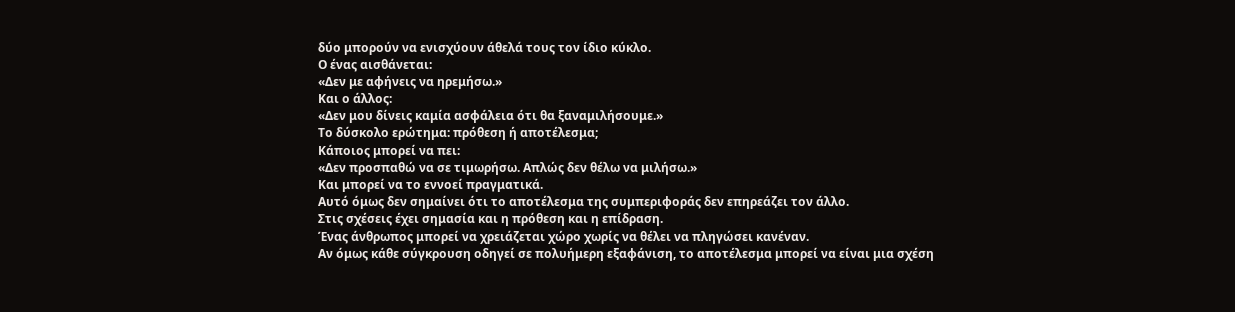δύο μπορούν να ενισχύουν άθελά τους τον ίδιο κύκλο.
Ο ένας αισθάνεται:
«Δεν με αφήνεις να ηρεμήσω.»
Και ο άλλος:
«Δεν μου δίνεις καμία ασφάλεια ότι θα ξαναμιλήσουμε.»
Το δύσκολο ερώτημα: πρόθεση ή αποτέλεσμα;
Κάποιος μπορεί να πει:
«Δεν προσπαθώ να σε τιμωρήσω. Απλώς δεν θέλω να μιλήσω.»
Και μπορεί να το εννοεί πραγματικά.
Αυτό όμως δεν σημαίνει ότι το αποτέλεσμα της συμπεριφοράς δεν επηρεάζει τον άλλο.
Στις σχέσεις έχει σημασία και η πρόθεση και η επίδραση.
Ένας άνθρωπος μπορεί να χρειάζεται χώρο χωρίς να θέλει να πληγώσει κανέναν.
Αν όμως κάθε σύγκρουση οδηγεί σε πολυήμερη εξαφάνιση, το αποτέλεσμα μπορεί να είναι μια σχέση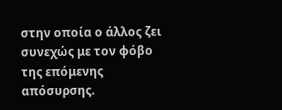στην οποία ο άλλος ζει συνεχώς με τον φόβο της επόμενης απόσυρσης.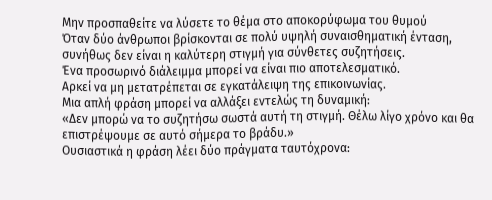Μην προσπαθείτε να λύσετε το θέμα στο αποκορύφωμα του θυμού
Όταν δύο άνθρωποι βρίσκονται σε πολύ υψηλή συναισθηματική ένταση, συνήθως δεν είναι η καλύτερη στιγμή για σύνθετες συζητήσεις.
Ένα προσωρινό διάλειμμα μπορεί να είναι πιο αποτελεσματικό.
Αρκεί να μη μετατρέπεται σε εγκατάλειψη της επικοινωνίας.
Μια απλή φράση μπορεί να αλλάξει εντελώς τη δυναμική:
«Δεν μπορώ να το συζητήσω σωστά αυτή τη στιγμή. Θέλω λίγο χρόνο και θα επιστρέψουμε σε αυτό σήμερα το βράδυ.»
Ουσιαστικά η φράση λέει δύο πράγματα ταυτόχρονα: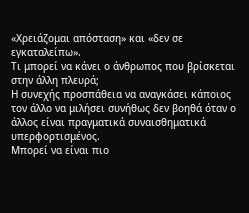«Χρειάζομαι απόσταση» και «δεν σε εγκαταλείπω».
Τι μπορεί να κάνει ο άνθρωπος που βρίσκεται στην άλλη πλευρά;
Η συνεχής προσπάθεια να αναγκάσει κάποιος τον άλλο να μιλήσει συνήθως δεν βοηθά όταν ο άλλος είναι πραγματικά συναισθηματικά υπερφορτισμένος.
Μπορεί να είναι πιο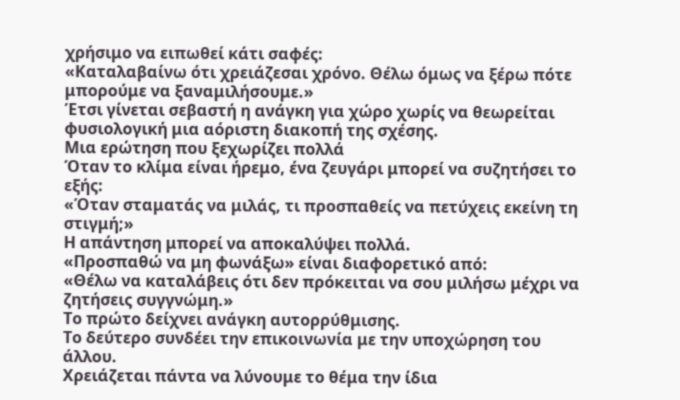χρήσιμο να ειπωθεί κάτι σαφές:
«Καταλαβαίνω ότι χρειάζεσαι χρόνο. Θέλω όμως να ξέρω πότε μπορούμε να ξαναμιλήσουμε.»
Έτσι γίνεται σεβαστή η ανάγκη για χώρο χωρίς να θεωρείται φυσιολογική μια αόριστη διακοπή της σχέσης.
Μια ερώτηση που ξεχωρίζει πολλά
Όταν το κλίμα είναι ήρεμο, ένα ζευγάρι μπορεί να συζητήσει το εξής:
«Όταν σταματάς να μιλάς, τι προσπαθείς να πετύχεις εκείνη τη στιγμή;»
Η απάντηση μπορεί να αποκαλύψει πολλά.
«Προσπαθώ να μη φωνάξω» είναι διαφορετικό από:
«Θέλω να καταλάβεις ότι δεν πρόκειται να σου μιλήσω μέχρι να ζητήσεις συγγνώμη.»
Το πρώτο δείχνει ανάγκη αυτορρύθμισης.
Το δεύτερο συνδέει την επικοινωνία με την υποχώρηση του άλλου.
Χρειάζεται πάντα να λύνουμε το θέμα την ίδια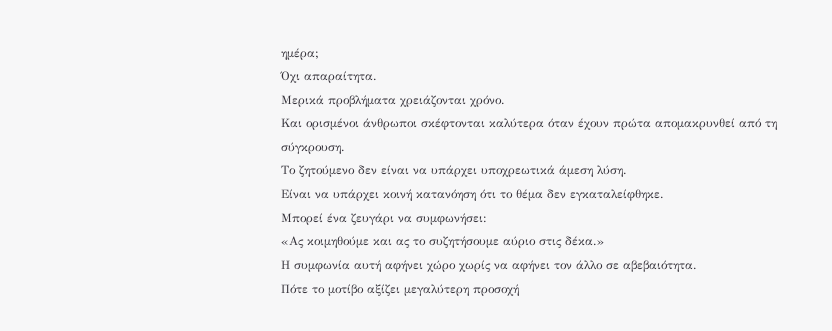ημέρα;
Όχι απαραίτητα.
Μερικά προβλήματα χρειάζονται χρόνο.
Και ορισμένοι άνθρωποι σκέφτονται καλύτερα όταν έχουν πρώτα απομακρυνθεί από τη σύγκρουση.
Το ζητούμενο δεν είναι να υπάρχει υποχρεωτικά άμεση λύση.
Είναι να υπάρχει κοινή κατανόηση ότι το θέμα δεν εγκαταλείφθηκε.
Μπορεί ένα ζευγάρι να συμφωνήσει:
«Ας κοιμηθούμε και ας το συζητήσουμε αύριο στις δέκα.»
Η συμφωνία αυτή αφήνει χώρο χωρίς να αφήνει τον άλλο σε αβεβαιότητα.
Πότε το μοτίβο αξίζει μεγαλύτερη προσοχή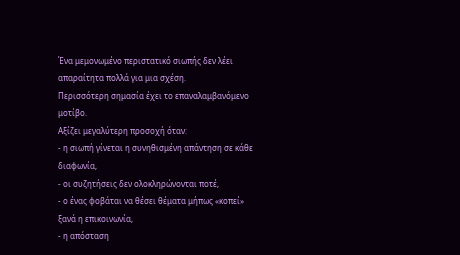Ένα μεμονωμένο περιστατικό σιωπής δεν λέει απαραίτητα πολλά για μια σχέση.
Περισσότερη σημασία έχει το επαναλαμβανόμενο μοτίβο.
Αξίζει μεγαλύτερη προσοχή όταν:
- η σιωπή γίνεται η συνηθισμένη απάντηση σε κάθε διαφωνία,
- οι συζητήσεις δεν ολοκληρώνονται ποτέ,
- ο ένας φοβάται να θέσει θέματα μήπως «κοπεί» ξανά η επικοινωνία,
- η απόσταση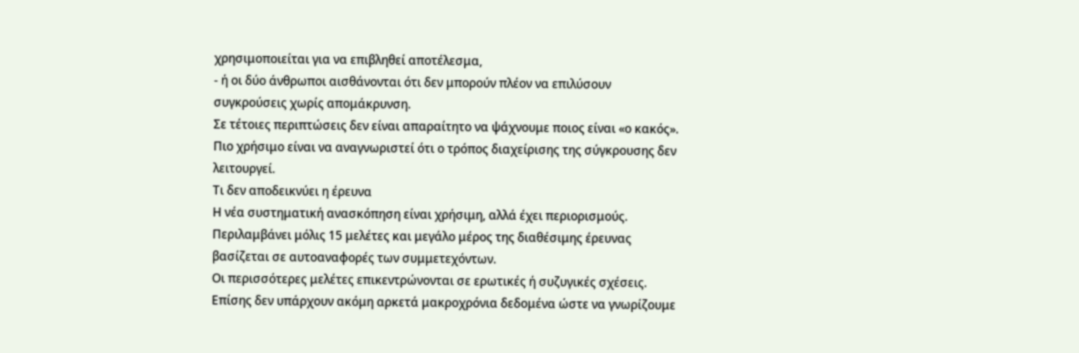χρησιμοποιείται για να επιβληθεί αποτέλεσμα,
- ή οι δύο άνθρωποι αισθάνονται ότι δεν μπορούν πλέον να επιλύσουν συγκρούσεις χωρίς απομάκρυνση.
Σε τέτοιες περιπτώσεις δεν είναι απαραίτητο να ψάχνουμε ποιος είναι «ο κακός».
Πιο χρήσιμο είναι να αναγνωριστεί ότι ο τρόπος διαχείρισης της σύγκρουσης δεν λειτουργεί.
Τι δεν αποδεικνύει η έρευνα
Η νέα συστηματική ανασκόπηση είναι χρήσιμη, αλλά έχει περιορισμούς.
Περιλαμβάνει μόλις 15 μελέτες και μεγάλο μέρος της διαθέσιμης έρευνας βασίζεται σε αυτοαναφορές των συμμετεχόντων.
Οι περισσότερες μελέτες επικεντρώνονται σε ερωτικές ή συζυγικές σχέσεις.
Επίσης δεν υπάρχουν ακόμη αρκετά μακροχρόνια δεδομένα ώστε να γνωρίζουμε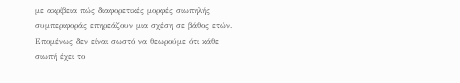με ακρίβεια πώς διαφορετικές μορφές σιωπηλής συμπεριφοράς επηρεάζουν μια σχέση σε βάθος ετών.
Επομένως δεν είναι σωστό να θεωρούμε ότι κάθε σιωπή έχει το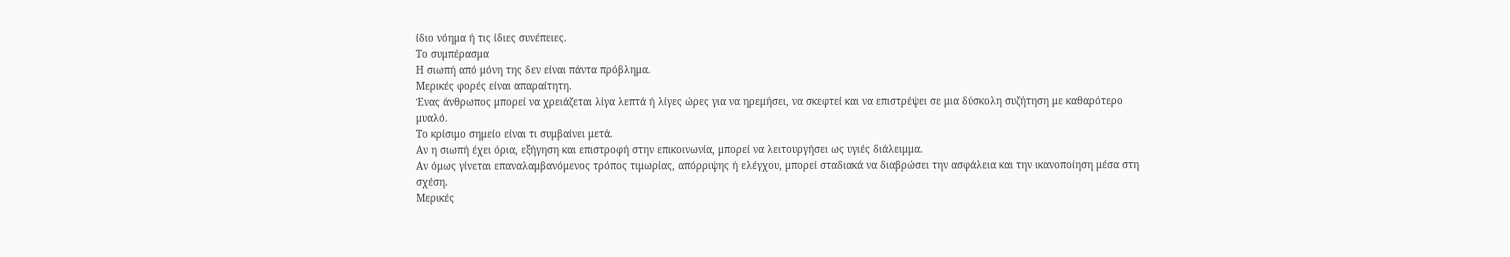ίδιο νόημα ή τις ίδιες συνέπειες.
Το συμπέρασμα
Η σιωπή από μόνη της δεν είναι πάντα πρόβλημα.
Μερικές φορές είναι απαραίτητη.
Ένας άνθρωπος μπορεί να χρειάζεται λίγα λεπτά ή λίγες ώρες για να ηρεμήσει, να σκεφτεί και να επιστρέψει σε μια δύσκολη συζήτηση με καθαρότερο μυαλό.
Το κρίσιμο σημείο είναι τι συμβαίνει μετά.
Αν η σιωπή έχει όρια, εξήγηση και επιστροφή στην επικοινωνία, μπορεί να λειτουργήσει ως υγιές διάλειμμα.
Αν όμως γίνεται επαναλαμβανόμενος τρόπος τιμωρίας, απόρριψης ή ελέγχου, μπορεί σταδιακά να διαβρώσει την ασφάλεια και την ικανοποίηση μέσα στη σχέση.
Μερικές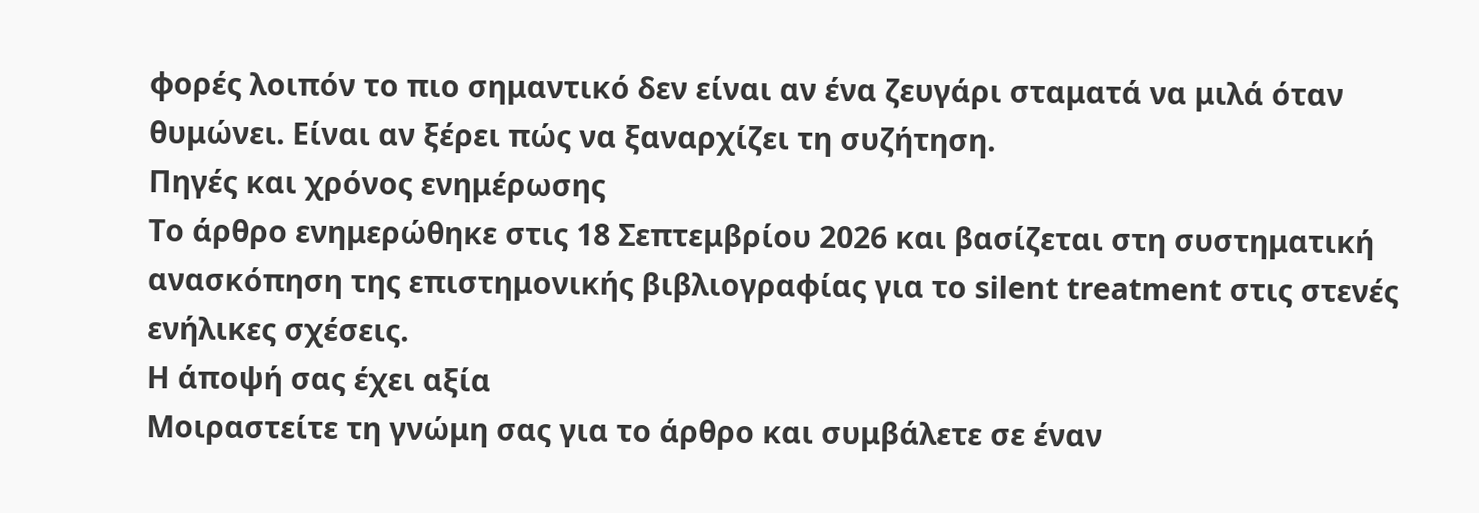φορές λοιπόν το πιο σημαντικό δεν είναι αν ένα ζευγάρι σταματά να μιλά όταν θυμώνει. Είναι αν ξέρει πώς να ξαναρχίζει τη συζήτηση.
Πηγές και χρόνος ενημέρωσης
Το άρθρο ενημερώθηκε στις 18 Σεπτεμβρίου 2026 και βασίζεται στη συστηματική ανασκόπηση της επιστημονικής βιβλιογραφίας για το silent treatment στις στενές ενήλικες σχέσεις.
Η άποψή σας έχει αξία
Μοιραστείτε τη γνώμη σας για το άρθρο και συμβάλετε σε έναν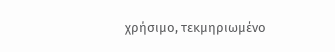χρήσιμο, τεκμηριωμένο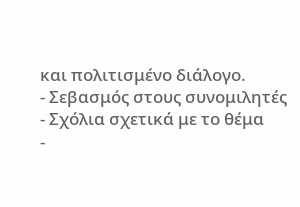και πολιτισμένο διάλογο.
- Σεβασμός στους συνομιλητές
- Σχόλια σχετικά με το θέμα
-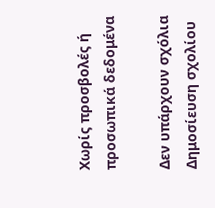Χωρίς προσβολές ή προσωπικά δεδομένα

Δεν υπάρχουν σχόλια
Δημοσίευση σχολίου